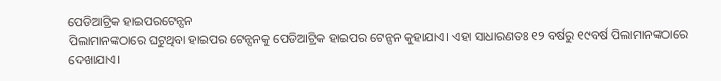ପେଡିଆଟ୍ରିକ ହାଇପରଟେନ୍ସନ
ପିଲାମାନଙ୍କଠାରେ ଘଟୁଥିବା ହାଇପର ଟେନ୍ସନକୁ ପେଡିଆଟ୍ରିକ ହାଇପର ଟେନ୍ସନ କୁହାଯାଏ। ଏହା ସାଧାରଣତଃ ୧୨ ବର୍ଷରୁ ୧୯ବର୍ଷ ପିଲାମାନଙ୍କଠାରେ ଦେଖାଯାଏ।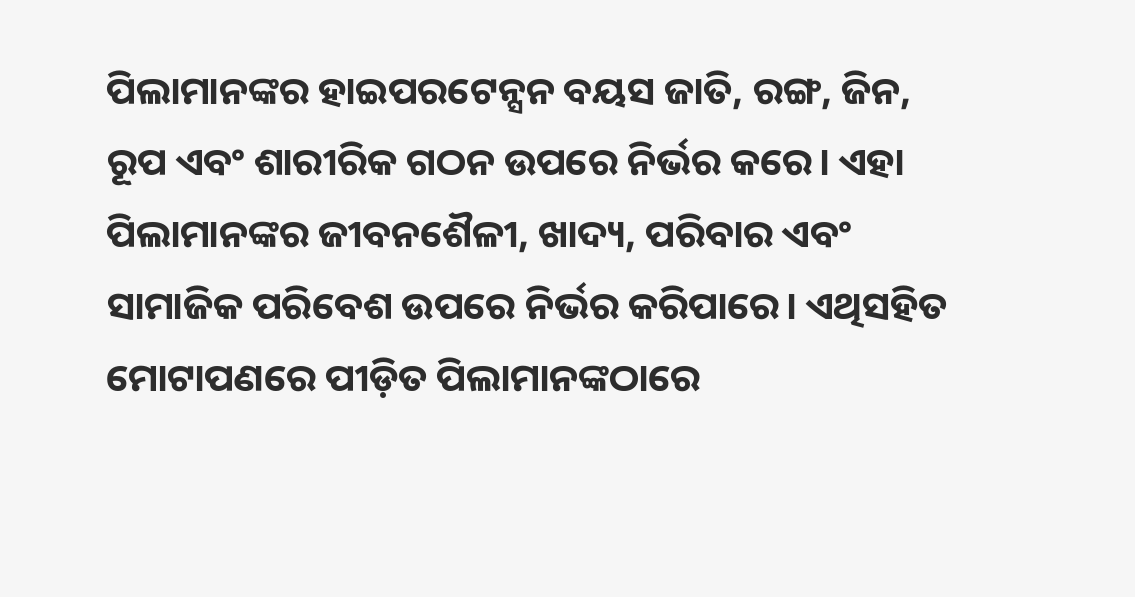ପିଲାମାନଙ୍କର ହାଇପରଟେନ୍ସନ ବୟସ ଜାତି, ରଙ୍ଗ, ଜିନ, ରୂପ ଏବଂ ଶାରୀରିକ ଗଠନ ଉପରେ ନିର୍ଭର କରେ। ଏହା ପିଲାମାନଙ୍କର ଜୀବନଶୈଳୀ, ଖାଦ୍ୟ, ପରିବାର ଏବଂ ସାମାଜିକ ପରିବେଶ ଉପରେ ନିର୍ଭର କରିପାରେ। ଏଥିସହିତ ମୋଟାପଣରେ ପୀଡ଼ିତ ପିଲାମାନଙ୍କଠାରେ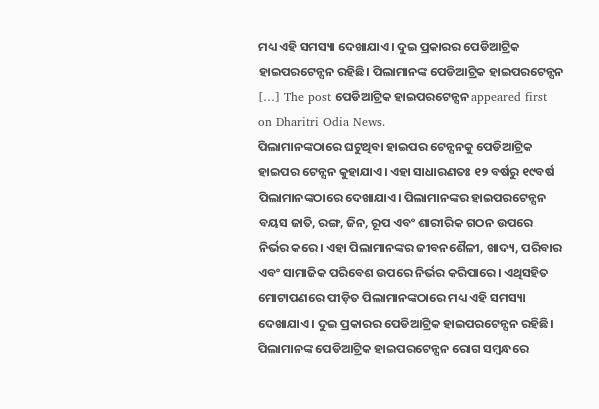ମଧ୍ୟ ଏହି ସମସ୍ୟା ଦେଖାଯାଏ। ଦୁଇ ପ୍ରକାରର ପେଡିଆଟ୍ରିକ ହାଇପରଟେନ୍ସନ ରହିଛି। ପିଲାମାନଙ୍କ ପେଡିଆଟ୍ରିକ ହାଇପରଟେନ୍ସନ […] The post ପେଡିଆଟ୍ରିକ ହାଇପରଟେନ୍ସନ appeared first on Dharitri Odia News.
ପିଲାମାନଙ୍କଠାରେ ଘଟୁଥିବା ହାଇପର ଟେନ୍ସନକୁ ପେଡିଆଟ୍ରିକ ହାଇପର ଟେନ୍ସନ କୁହାଯାଏ। ଏହା ସାଧାରଣତଃ ୧୨ ବର୍ଷରୁ ୧୯ବର୍ଷ ପିଲାମାନଙ୍କଠାରେ ଦେଖାଯାଏ। ପିଲାମାନଙ୍କର ହାଇପରଟେନ୍ସନ ବୟସ ଜାତି, ରଙ୍ଗ, ଜିନ, ରୂପ ଏବଂ ଶାରୀରିକ ଗଠନ ଉପରେ ନିର୍ଭର କରେ। ଏହା ପିଲାମାନଙ୍କର ଜୀବନଶୈଳୀ, ଖାଦ୍ୟ, ପରିବାର ଏବଂ ସାମାଜିକ ପରିବେଶ ଉପରେ ନିର୍ଭର କରିପାରେ। ଏଥିସହିତ ମୋଟାପଣରେ ପୀଡ଼ିତ ପିଲାମାନଙ୍କଠାରେ ମଧ୍ୟ ଏହି ସମସ୍ୟା ଦେଖାଯାଏ। ଦୁଇ ପ୍ରକାରର ପେଡିଆଟ୍ରିକ ହାଇପରଟେନ୍ସନ ରହିଛି।
ପିଲାମାନଙ୍କ ପେଡିଆଟ୍ରିକ ହାଇପରଟେନ୍ସନ ରୋଗ ସମ୍ବନ୍ଧରେ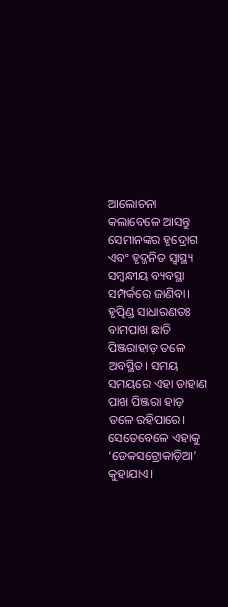ଆଲୋଚନା କଲାବେଳେ ଆସନ୍ତୁ ସେମାନଙ୍କର ହୃଦ୍ରୋଗ ଏବଂ ହୃଦ୍ଜନିତ ସ୍ବାସ୍ଥ୍ୟ ସମ୍ବନ୍ଧୀୟ ବ୍ୟବସ୍ଥା ସମ୍ପର୍କରେ ଜାଣିବା। ହୃତ୍ପିଣ୍ଡ ସାଧାରଣତଃ ବାମପାଖ ଛାତି ପିଞ୍ଜରାହାଡ଼ ତଳେ ଅବସ୍ଥିତ। ସମୟ ସମୟରେ ଏହା ଡାହାଣ ପାଖ ପିଞ୍ଜରା ହାଡ଼ ତଳେ ରହିପାରେ। ସେତେବେଳେ ଏହାକୁ ‘ଡେକସଟ୍ରୋକାଡ଼ିଆ’ କୁହାଯାଏ।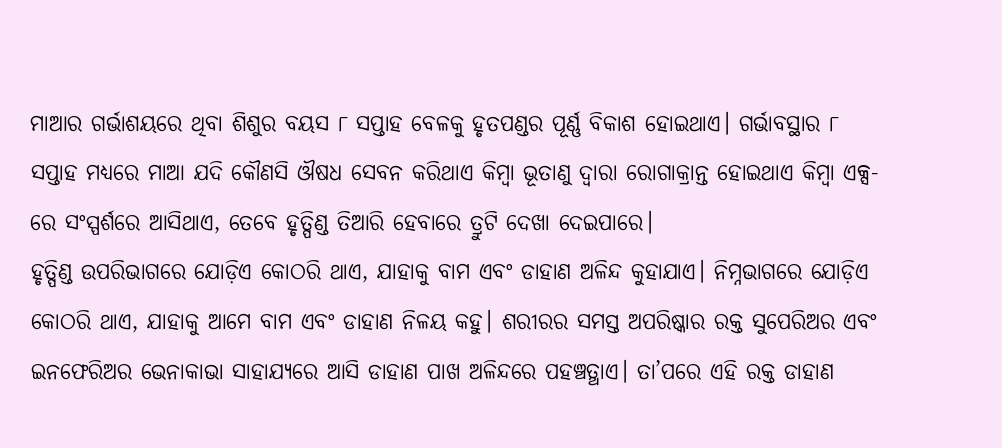ମାଆର ଗର୍ଭାଶୟରେ ଥିବା ଶିଶୁର ବୟସ ୮ ସପ୍ତାହ ବେଳକୁ ହୃତପଣ୍ଡର ପୂର୍ଣ୍ଣ ବିକାଶ ହୋଇଥାଏ। ଗର୍ଭାବସ୍ଥାର ୮ ସପ୍ତାହ ମଧ୍ୟରେ ମାଆ ଯଦି କୌଣସି ଔଷଧ ସେବନ କରିଥାଏ କିମ୍ବା ଭୂତାଣୁ ଦ୍ୱାରା ରୋଗାକ୍ରାନ୍ତ ହୋଇଥାଏ କିମ୍ବା ଏକ୍ସ-ରେ ସଂସ୍ପର୍ଶରେ ଆସିଥାଏ, ତେବେ ହୃତ୍ପିଣ୍ଡ ତିଆରି ହେବାରେ ତ୍ରୁଟି ଦେଖା ଦେଇପାରେ।
ହୃତ୍ପିଣ୍ଡ ଉପରିଭାଗରେ ଯୋଡ଼ିଏ କୋଠରି ଥାଏ, ଯାହାକୁ ବାମ ଏବଂ ଡାହାଣ ଅଳିନ୍ଦ କୁହାଯାଏ। ନିମ୍ନଭାଗରେ ଯୋଡ଼ିଏ କୋଠରି ଥାଏ, ଯାହାକୁ ଆମେ ବାମ ଏବଂ ଡାହାଣ ନିଳୟ କହୁ। ଶରୀରର ସମସ୍ତ ଅପରିଷ୍କାର ରକ୍ତ ସୁପେରିଅର ଏବଂ ଇନଫେରିଅର ଭେନାକାଭା ସାହାଯ୍ୟରେ ଆସି ଡାହାଣ ପାଖ ଅଳିନ୍ଦରେ ପହଞ୍ଚତ୍ଥାଏ। ତା’ପରେ ଏହି ରକ୍ତ ଡାହାଣ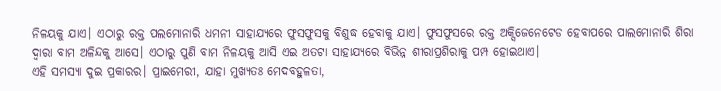ନିଳୟକୁ ଯାଏ। ଏଠାରୁ ରକ୍ତ ପଲମୋନାରି ଧମନୀ ସାହାଯ୍ୟରେ ଫୁସଫୁସକୁ ବିଶୁଦ୍ଧ ହେବାକୁ ଯାଏ। ଫୁସଫୁସରେ ରକ୍ତ ଅକ୍ସିଜେନେଟେଡ ହେବାପରେ ପାଲମୋନାରି ଶିରା ଦ୍ୱାରା ବାମ ଅଳିନ୍ଦକୁ ଆସେ। ଏଠାରୁ ପୁଣି ବାମ ନିଳୟକୁ ଆସି ଏଇ ଅତଟା ସାହାଯ୍ୟରେ ବିଭିନ୍ନ ଶୀରାପ୍ରଶିରାକୁ ପମ୍ପ ହୋଇଥାଏ।
ଏହି ସମସ୍ୟା ଦୁଇ ପ୍ରକାରର। ପ୍ରାଇମେରୀ, ଯାହା ମୁଖ୍ୟତଃ ମେଦବହୁଳତା,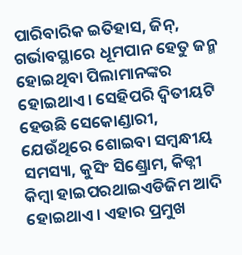ପାରିବାରିକ ଇତିହାସ, ଜିନ୍, ଗର୍ଭାବସ୍ଥାରେ ଧୂମପାନ ହେତୁ ଜନ୍ମ ହୋଇଥିବା ପିଲାମାନଙ୍କର ହୋଇଥାଏ। ସେହିପରି ଦ୍ୱିତୀୟଟି ହେଉଛି ସେକୋଣ୍ଡାରୀ, ଯେଉଁଥିରେ ଶୋଇବା ସମ୍ବନ୍ଧୀୟ ସମସ୍ୟା, କୁସିଂ ସିଣ୍ଡ୍ରୋମ, କିଡ୍ନୀ କିମ୍ବା ହାଇପରଥାଇଏଡିଜିମ ଆଦି ହୋଇଥାଏ। ଏହାର ପ୍ରମୁଖ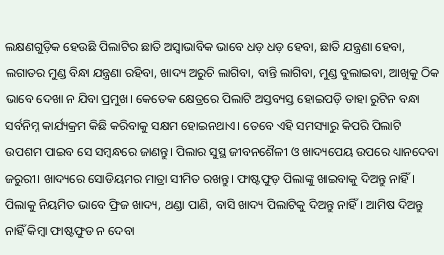ଲକ୍ଷଣଗୁଡ଼ିକ ହେଉଛି ପିଲାଟିର ଛାତି ଅସ୍ବାଭାବିକ ଭାବେ ଧଡ଼ ଧଡ଼ ହେବା, ଛାତି ଯନ୍ତ୍ରଣା ହେବା, ଲଗାତର ମୁଣ୍ଡ ବିନ୍ଧା ଯନ୍ତ୍ରଣା ରହିବା, ଖାଦ୍ୟ ଅରୁଚି ଲାଗିବା, ବାନ୍ତି ଲାଗିବା, ମୁଣ୍ଡ ବୁଲାଇବା, ଆଖିକୁ ଠିକ ଭାବେ ଦେଖା ନ ଯିବା ପ୍ରମୁଖ। କେତେକ କ୍ଷେତ୍ରରେ ପିଲାଟି ଅସ୍ତବ୍ୟସ୍ତ ହୋଇପଡ଼ି ତାହା ରୁଟିନ ବନ୍ଧା ସର୍ବନିମ୍ନ କାର୍ଯ୍ୟକ୍ରମ କିଛି କରିବାକୁ ସକ୍ଷମ ହୋଇନଥାଏ। ତେବେ ଏହି ସମସ୍ୟାରୁ କିପରି ପିଲାଟି ଉପଶମ ପାଇବ ସେ ସମ୍ବନ୍ଧରେ ଜାଣନ୍ତୁ। ପିଲାର ସୁସ୍ଥ ଜୀବନଶୈଳୀ ଓ ଖାଦ୍ୟପେୟ ଉପରେ ଧ୍ୟାନଦେବା ଜରୁରୀ। ଖାଦ୍ୟରେ ସୋଡିୟମର ମାତ୍ରା ସୀମିତ ରଖନ୍ତୁ। ଫାଷ୍ଟଫୁଡ଼ ପିଲାଙ୍କୁ ଖାଇବାକୁ ଦିଅନ୍ତୁ ନାହିଁ। ପିଲାକୁ ନିୟମିତ ଭାବେ ଫ୍ରିଜ ଖାଦ୍ୟ, ଥଣ୍ଡା ପାଣି, ବାସି ଖାଦ୍ୟ ପିଲାଟିକୁ ଦିଅନ୍ତୁ ନାହିଁ। ଆମିଷ ଦିଅନ୍ତୁ ନାହିଁ କିମ୍ବା ଫାଷ୍ଟଫୁଡ ନ ଦେବା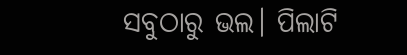ସବୁଠାରୁ ଭଲ। ପିଲାଟି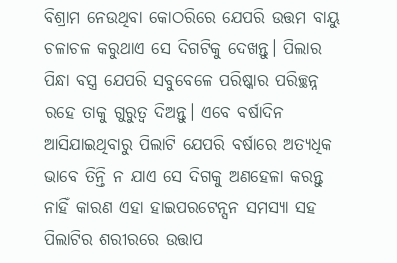ବିଶ୍ରାମ ନେଉଥିବା କୋଠରିରେ ଯେପରି ଉତ୍ତମ ବାୟୁ ଚଳାଚଳ କରୁଥାଏ ସେ ଦିଗଟିକୁ ଦେଖନ୍ତୁ। ପିଲାର ପିନ୍ଧା ବସ୍ତ୍ର ଯେପରି ସବୁବେଳେ ପରିଷ୍କାର ପରିଚ୍ଛନ୍ନ ରହେ ତାକୁ ଗୁରୁତ୍ୱ ଦିଅନ୍ତୁ। ଏବେ ବର୍ଷାଦିନ ଆସିଯାଇଥିବାରୁ ପିଲାଟି ଯେପରି ବର୍ଷାରେ ଅତ୍ୟଧିକ ଭାବେ ତିନ୍ତି ନ ଯାଏ ସେ ଦିଗକୁ ଅଣହେଳା କରନ୍ତୁ ନାହିଁ କାରଣ ଏହା ହାଇପରଟେନ୍ସନ ସମସ୍ୟା ସହ ପିଲାଟିର ଶରୀରରେ ଉତ୍ତାପ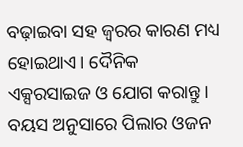ବଢ଼ାଇବା ସହ ଜ୍ୱରର କାରଣ ମଧ୍ୟ ହୋଇଥାଏ। ଦୈନିକ ଏକ୍ସରସାଇଜ ଓ ଯୋଗ କରାନ୍ତୁ। ବୟସ ଅନୁସାରେ ପିଲାର ଓଜନ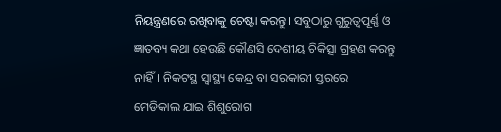ନିୟନ୍ତ୍ରଣରେ ରଖିବାକୁ ଚେଷ୍ଟା କରନ୍ତୁ। ସବୁଠାରୁ ଗୁରୁତ୍ୱପୂର୍ଣ୍ଣ ଓ ଜ୍ଞାତବ୍ୟ କଥା ହେଉଛି କୌଣସି ଦେଶୀୟ ଚିକିତ୍ସା ଗ୍ରହଣ କରନ୍ତୁ ନାହିଁ। ନିକଟସ୍ଥ ସ୍ବାସ୍ଥ୍ୟ କେନ୍ଦ୍ର ବା ସରକାରୀ ସ୍ତରରେ ମେଡିକାଲ ଯାଇ ଶିଶୁରୋଗ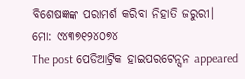ବିଶେଷଜ୍ଞଙ୍କ ପରାମର୍ଶ କରିବା ନିହାତି ଜରୁରୀ।
ମୋ: ୯୪୩୭୧୨୪୦୭୪
The post ପେଡିଆଟ୍ରିକ ହାଇପରଟେନ୍ସନ appeared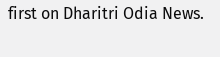first on Dharitri Odia News.